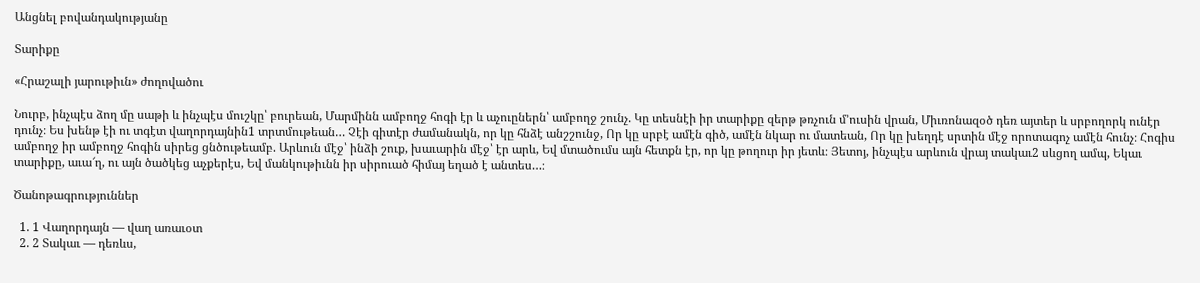Անցնել բովանդակությանը

Տարիքը

«Հրաշալի յարութիւն» ժողովածու

Նուրբ, ինչպէս ձող մը սաթի և ինչպէս մուշկը՝ բուրեան, Մարմինն ամբողջ հոգի էր և աչուըներն՝ ամբողջ շունչ. Կը տեսնէի իր տարիքը զերթ թռչուն մ՚ուսին վրան, Միւռոնազօծ դեռ այտեր և սրբողորկ ունէր դունչ։ Ես խենթ էի ու տգէտ վաղորդայնին1 տրտմութեան… Չէի գիտէր ժամանակն, որ կը հնձէ անշշունջ, Որ կը սրբէ ամէն գիծ, ամէն նկար ու մատեան, Որ կը խեղդէ սրտին մէջ որոտագոչ ամէն հունչ։ Հոգիս ամբողջ իր ամբողջ հոգին սիրեց ցնծութեամբ. Արևուն մէջ՝ ինձի շուք, խաւարին մէջ՝ էր արև, Եվ մտածումս այն հետքն էր, որ կը թողուր իր յետև։ Յետոյ, ինչպէս արևուն վրայ տակաւ2 սևցող ամպ, Եկաւ տարիքը, աւա՜ղ, ու այն ծածկեց աչքերէս, Եվ մանկութիւնն իր սիրուած հիմայ եղած է անտես…։

Ծանոթագրություններ

  1. 1 Վաղորդայն — վաղ առաւօտ
  2. 2 Տակաւ — դեռևս,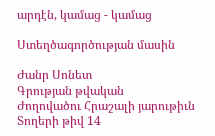արդէն, կամաց - կամաց

Ստեղծագործության մասին

Ժանր Սոնետ
Գրության թվական
Ժողովածու Հրաշալի յարութիւն
Տողերի թիվ 14